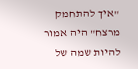"איך להתחמק מרצח" היה אמור להיות שמה של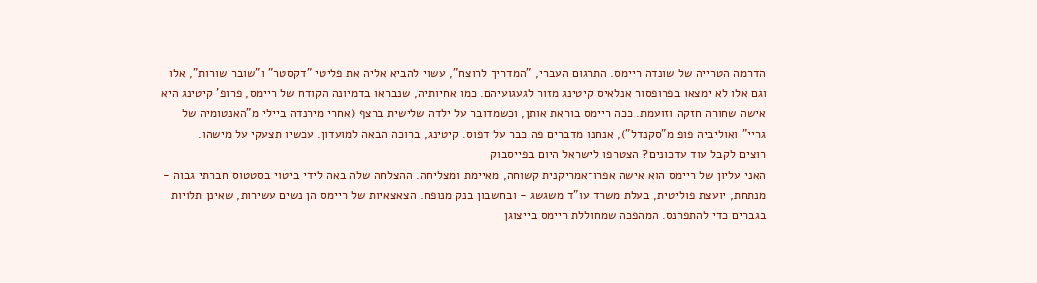הדרמה הטרייה של שונדה ריימס. התרגום העברי, "המדריך לרוצח", עשוי להביא אליה את פליטי "דקסטר" ו"שובר שורות", אלו וגם אלו לא ימצאו בפרופסור אנלאיס קיטינג מזור לגעגועיהם. כמו אחיותיה, שנבראו בדמיונה הקודח של ריימס, פרופ' קיטינג היא אישה שחורה חזקה וזועמת. ככה ריימס בוראת אותן, וכשמדובר על ילדה שלישית ברצף (אחרי מירנדה ביילי מ"האנטומיה של גריי" ואוליביה פופ מ"סקנדל"), אנחנו מדברים פה כבר על דפוס. קיטינג, ברוכה הבאה למועדון. עכשיו תצעקי על מישהו.
רוצים לקבל עוד עדכונים? הצטרפו לישראל היום בפייסבוק
האני עליון של ריימס הוא אישה אפרו־אמריקנית קשוחה, מאיימת ומצליחה. ההצלחה שלה באה לידי ביטוי בסטטוס חברתי גבוה - מנתחת, יועצת פוליטית, בעלת משרד עו"ד משגשג - ובחשבון בנק מנופח. הצאצאיות של ריימס הן נשים עשירות, שאינן תלויות בגברים כדי להתפרנס. המהפכה שמחוללת ריימס בייצוגן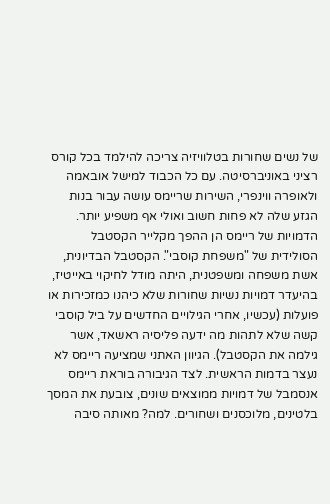של נשים שחורות בטלוויזיה צריכה להילמד בכל קורס רציני באוניברסיטה. עם כל הכבוד למישל אובאמה ולאופרה ווינפרי, השירות שריימס עושה עבור בנות הגזע שלה לא פחות חשוב ואולי אף משפיע יותר.
הדמויות של ריימס הן ההפך מקלייר הקסטבל הסולידית של "משפחת קוסבי". הקסטבל הבדיונית, אשת משפחה ומשפטנית, היתה מודל לחיקוי באייטיז, בהיעדר דמויות נשיות שחורות שלא כיהנו כמזכירות או פועלות (עכשיו, אחרי הגילויים החדשים על ביל קוסבי קשה שלא לתהות מה ידעה פליסיה ראשאד, אשר גילמה את הקסטבל). הגיוון האתני שמציעה ריימס לא נעצר בדמות הראשית. לצד הגיבורה בוראת ריימס אנסמבל של דמויות ממוצאים שונים, צובעת את המסך בלטינים, מלוכסנים ושחורים. למה? מאותה סיבה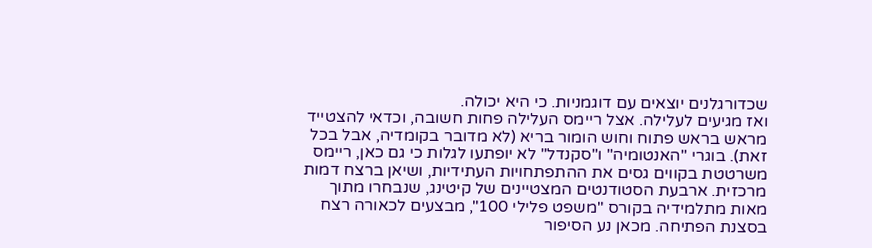שכדורגלנים יוצאים עם דוגמניות. כי היא יכולה.
ואז מגיעים לעלילה. אצל ריימס העלילה פחות חשובה, וכדאי להצטייד מראש בראש פתוח וחוש הומור בריא (לא מדובר בקומדיה, אבל בכל זאת). בוגרי "האנטומיה" ו"סקנדל" לא יופתעו לגלות כי גם כאן, ריימס משרטטת בקווים גסים את ההתפתחויות העתידיות, ושיאן ברצח דמות מרכזית. ארבעת הסטודנטים המצטיינים של קיטינג, שנבחרו מתוך מאות מתלמידיה בקורס "משפט פלילי 100", מבצעים לכאורה רצח בסצנת הפתיחה. מכאן נע הסיפור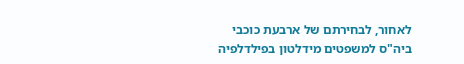לאחור, לבחירתם של ארבעת כוכבי ביה"ס למשפטים מידלטון בפילדלפיה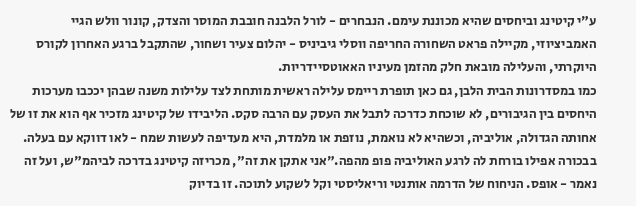ע"י קיטינג וביחסים שהיא מכוננת עימם. הנבחרים - לורל הלבנה חובבת המוסר והצדק, קונור וולש הגיי האמביציוזי, מקיילה פראט השחורה החריפה ווסלי גיביניס - יהלום צעיר ושחור, שהתקבל ברגע האחרון לקורס היוקרתי, והעלילה מובאת חלק מהזמן מעיניו האאוטסיידריות.
כמו במסדרונות הבית הלבן, גם כאן תופרת ריימס עלילה ראשית מותחת לצד עלילות משנה שבהן יככבו מערכות היחסים בין הגיבורים, לא שוכחת כדרכה לתבל את העסק עם הרבה סקס. הליבידו של קיטינג מזכיר אף הוא את זו של אחותה הגדולה, אוליביה, וכשהיא לא נואמת, נוזפת או מלמדת, היא מעדיפה לעשות שמח - לאו דווקא עם בעלה. בבכורה אפילו בורחת לה לרגע האוליביה פופ מהפה."אני אתקן את זה", מכריזה קיטינג בדרכה לביהמ"ש, ועל זה נאמר - אופס. הניחוח של הדרמה אותנטי וריאליסטי וקל לשקוע לתוכה. זו בדיוק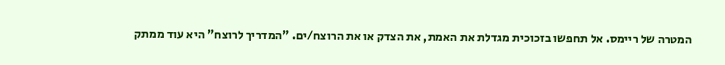המטרה של ריימס. אל תחפשו בזכוכית מגדלת את האמת, את הצדק או את הרוצח/ים. "המדריך לרוצח" היא עוד ממתק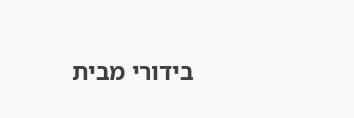בידורי מבית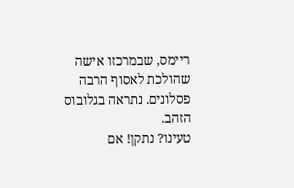ריימס, שבמרכזו אישה שהולכת לאסוף הרבה פסלונים. נתראה בגלובוס הזהב.
טעינו? נתקן! אם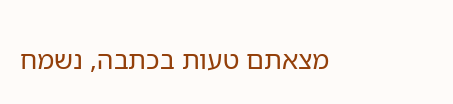מצאתם טעות בכתבה, נשמח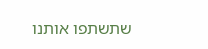שתשתפו אותנו